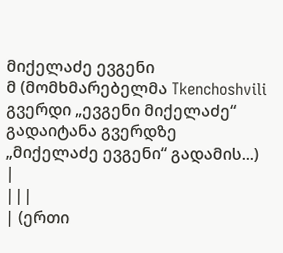მიქელაძე ევგენი
მ (მომხმარებელმა Tkenchoshvili გვერდი „ევგენი მიქელაძე“ გადაიტანა გვერდზე „მიქელაძე ევგენი“ გადამის...) |
|||
| (ერთი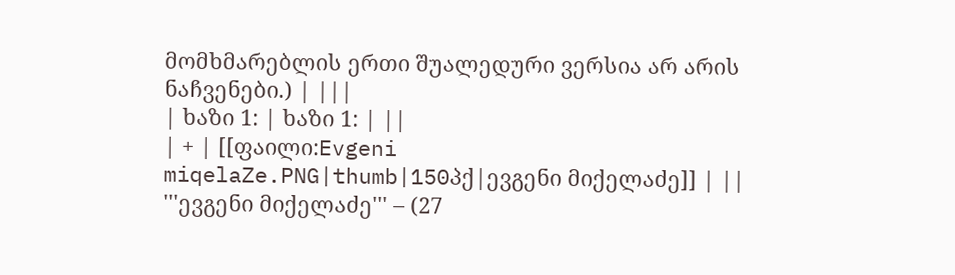მომხმარებლის ერთი შუალედური ვერსია არ არის ნაჩვენები.) | |||
| ხაზი 1: | ხაზი 1: | ||
| + | [[ფაილი:Evgeni miqelaZe.PNG|thumb|150პქ|ევგენი მიქელაძე]] | ||
'''ევგენი მიქელაძე''' – (27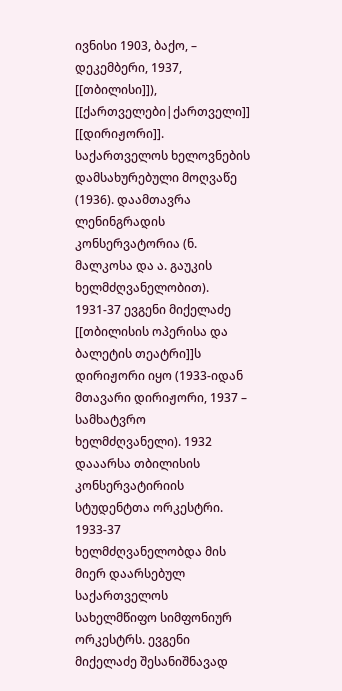ივნისი 1903, ბაქო, – დეკემბერი, 1937, [[თბილისი]]), [[ქართველები|ქართველი]] [[დირიჟორი]]. საქართველოს ხელოვნების დამსახურებული მოღვაწე (1936). დაამთავრა ლენინგრადის კონსერვატორია (ნ. მალკოსა და ა. გაუკის ხელმძღვანელობით). 1931-37 ევგენი მიქელაძე [[თბილისის ოპერისა და ბალეტის თეატრი]]ს დირიჟორი იყო (1933-იდან მთავარი დირიჟორი, 1937 – სამხატვრო ხელმძღვანელი). 1932 დააარსა თბილისის კონსერვატირიის სტუდენტთა ორკესტრი. 1933-37 ხელმძღვანელობდა მის მიერ დაარსებულ საქართველოს სახელმწიფო სიმფონიურ ორკესტრს. ევგენი მიქელაძე შესანიშნავად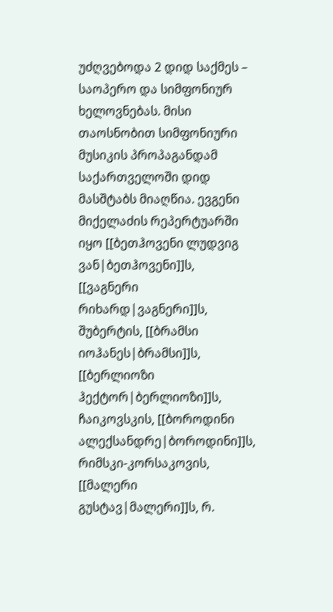უძღვებოდა 2 დიდ საქმეს – საოპერო და სიმფონიურ ხელოვნებას. მისი თაოსნობით სიმფონიური მუსიკის პროპაგანდამ საქართველოში დიდ მასშტაბს მიაღწია. ევგენი მიქელაძის რეპერტუარში იყო [[ბეთჰოვენი ლუდვიგ ვან|ბეთჰოვენი]]ს, [[ვაგნერი რიხარდ|ვაგნერი]]ს, შუბერტის, [[ბრამსი იოჰანეს|ბრამსი]]ს, [[ბერლიოზი ჰექტორ|ბერლიოზი]]ს, ჩაიკოვსკის, [[ბოროდინი ალექსანდრე|ბოროდინი]]ს, რიმსკი-კორსაკოვის, [[მალერი გუსტავ|მალერი]]ს, რ.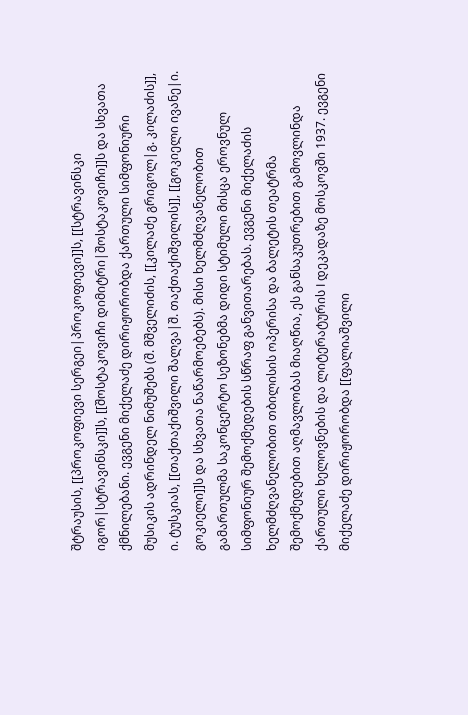შტრაუსის, [[პროკოფიევი სერგეი|პროკოფიევი]]ს, [[სტრავინსკი იგორ|სტრავინსკი]]ს, [[შოსტაკოვიჩი დიმიტრი|შოსტაკოვიჩი]]ს და სხვათა ქმნილებანი. ევგენი მიქელაძე დირიჟორობდა ქართული სიმფონიური მუსიკის ადრინდელ ნიმუშებს (შ. მშველიძის, [[კილაძე გრიგოლ|გ. კილაძის]], ი. ტუსკიას, [[თაქთაქიშვილი შალვა|შ. თაქთაქიშვილის]], [[გოკიელი ივანე|ი. გოკიელი]]ს და სხვათა ნაწარმოებებს). მისი ხელმძღვანელობით გამართულმა საკონცერტო სეზონებმა დიდი სტიმული მისცა ეროვნულ სიმფონიურ შემოქმედების სწრაფ განვითარებას. ევგენი მიქელაძის ხელმძღვანელობით თბილისის ოპერისა და ბალეტის თეატრმა შემოქმედებით აღმავლობას მიაღწია, ეს განსაკუთრებით გამოვლინდა ქართული ხელოვნების და ლიტერატურის I დეკადაზე მოსკოვში 1937. ევგენი მიქელაძე დირიჟორობდა [[ფალიაშვილი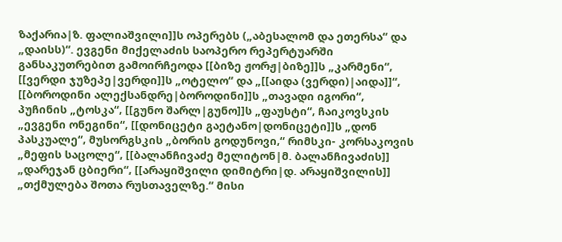ზაქარია|ზ. ფალიაშვილი]]ს ოპერებს („აბესალომ და ეთერსა“ და „დაისს)“. ევგენი მიქელაძის საოპერო რეპერტუარში განსაკუთრებით გამოირჩეოდა [[ბიზე ჟორჟ|ბიზე]]ს „კარმენი“, [[ვერდი ჯუზეპე|ვერდი]]ს „ოტელო“ და „[[აიდა (ვერდი)|აიდა]]“, [[ბოროდინი ალექსანდრე|ბოროდინი]]ს „თავადი იგორი“, პუჩინის „ტოსკა“, [[გუნო შარლ|გუნო]]ს „ფაუსტი“, ჩაიკოვსკის „ევგენი ონეგინი“, [[დონიცეტი გაეტანო|დონიცეტი]]ს „დონ პასკუალე“, მუსორგსკის „ბორის გოდუნოვი,“ რიმსკი- კორსაკოვის „მეფის საცოლე“, [[ბალანჩივაძე მელიტონ|მ. ბალანჩივაძის]] „დარეჯან ცბიერი“, [[არაყიშვილი დიმიტრი|დ. არაყიშვილის]] „თქმულება შოთა რუსთაველზე.“ მისი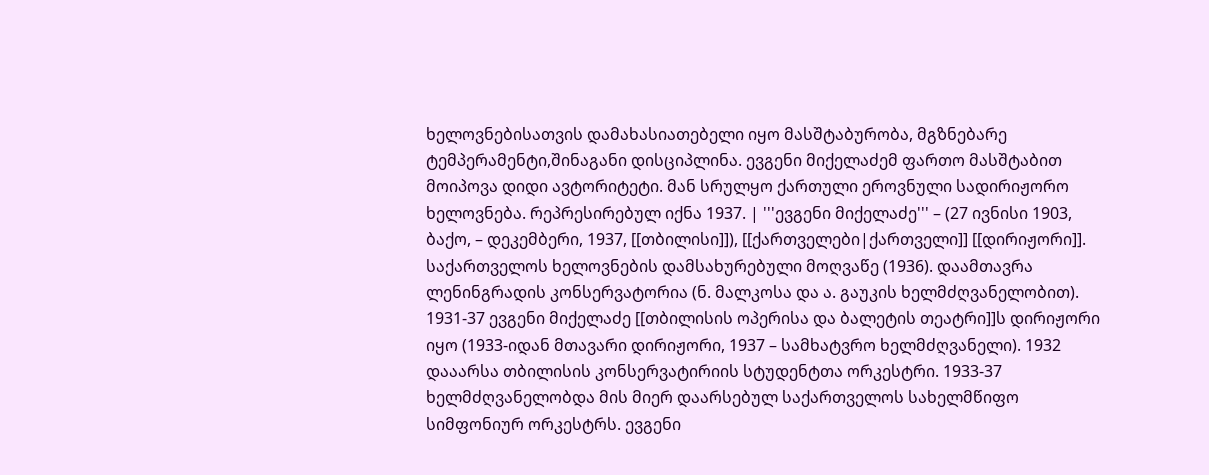ხელოვნებისათვის დამახასიათებელი იყო მასშტაბურობა, მგზნებარე ტემპერამენტი,შინაგანი დისციპლინა. ევგენი მიქელაძემ ფართო მასშტაბით მოიპოვა დიდი ავტორიტეტი. მან სრულყო ქართული ეროვნული სადირიჟორო ხელოვნება. რეპრესირებულ იქნა 1937. | '''ევგენი მიქელაძე''' – (27 ივნისი 1903, ბაქო, – დეკემბერი, 1937, [[თბილისი]]), [[ქართველები|ქართველი]] [[დირიჟორი]]. საქართველოს ხელოვნების დამსახურებული მოღვაწე (1936). დაამთავრა ლენინგრადის კონსერვატორია (ნ. მალკოსა და ა. გაუკის ხელმძღვანელობით). 1931-37 ევგენი მიქელაძე [[თბილისის ოპერისა და ბალეტის თეატრი]]ს დირიჟორი იყო (1933-იდან მთავარი დირიჟორი, 1937 – სამხატვრო ხელმძღვანელი). 1932 დააარსა თბილისის კონსერვატირიის სტუდენტთა ორკესტრი. 1933-37 ხელმძღვანელობდა მის მიერ დაარსებულ საქართველოს სახელმწიფო სიმფონიურ ორკესტრს. ევგენი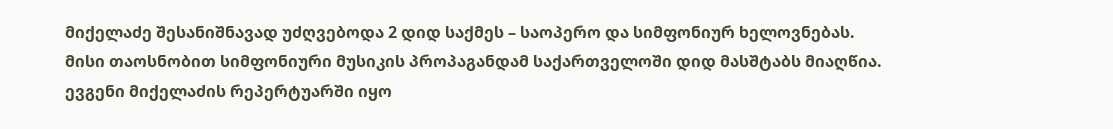მიქელაძე შესანიშნავად უძღვებოდა 2 დიდ საქმეს – საოპერო და სიმფონიურ ხელოვნებას. მისი თაოსნობით სიმფონიური მუსიკის პროპაგანდამ საქართველოში დიდ მასშტაბს მიაღწია. ევგენი მიქელაძის რეპერტუარში იყო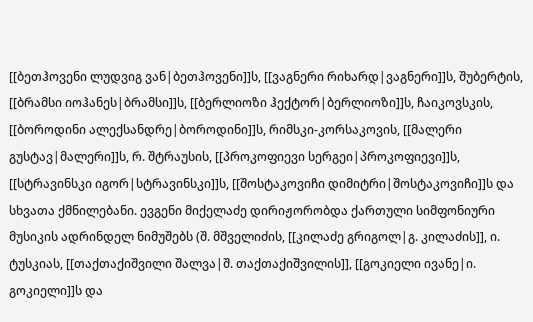[[ბეთჰოვენი ლუდვიგ ვან|ბეთჰოვენი]]ს, [[ვაგნერი რიხარდ|ვაგნერი]]ს, შუბერტის, [[ბრამსი იოჰანეს|ბრამსი]]ს, [[ბერლიოზი ჰექტორ|ბერლიოზი]]ს, ჩაიკოვსკის, [[ბოროდინი ალექსანდრე|ბოროდინი]]ს, რიმსკი-კორსაკოვის, [[მალერი გუსტავ|მალერი]]ს, რ. შტრაუსის, [[პროკოფიევი სერგეი|პროკოფიევი]]ს, [[სტრავინსკი იგორ|სტრავინსკი]]ს, [[შოსტაკოვიჩი დიმიტრი|შოსტაკოვიჩი]]ს და სხვათა ქმნილებანი. ევგენი მიქელაძე დირიჟორობდა ქართული სიმფონიური მუსიკის ადრინდელ ნიმუშებს (შ. მშველიძის, [[კილაძე გრიგოლ|გ. კილაძის]], ი. ტუსკიას, [[თაქთაქიშვილი შალვა|შ. თაქთაქიშვილის]], [[გოკიელი ივანე|ი. გოკიელი]]ს და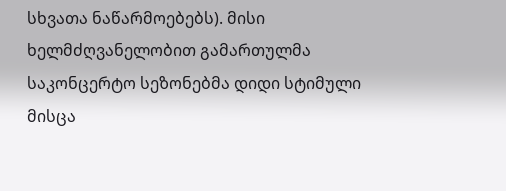სხვათა ნაწარმოებებს). მისი ხელმძღვანელობით გამართულმა საკონცერტო სეზონებმა დიდი სტიმული მისცა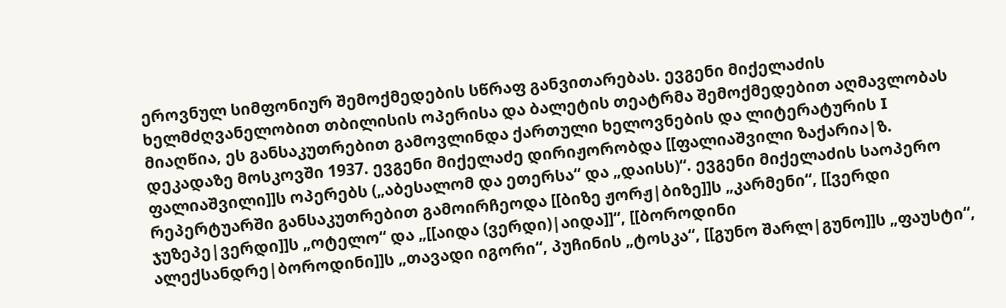ეროვნულ სიმფონიურ შემოქმედების სწრაფ განვითარებას. ევგენი მიქელაძის ხელმძღვანელობით თბილისის ოპერისა და ბალეტის თეატრმა შემოქმედებით აღმავლობას მიაღწია, ეს განსაკუთრებით გამოვლინდა ქართული ხელოვნების და ლიტერატურის I დეკადაზე მოსკოვში 1937. ევგენი მიქელაძე დირიჟორობდა [[ფალიაშვილი ზაქარია|ზ. ფალიაშვილი]]ს ოპერებს („აბესალომ და ეთერსა“ და „დაისს)“. ევგენი მიქელაძის საოპერო რეპერტუარში განსაკუთრებით გამოირჩეოდა [[ბიზე ჟორჟ|ბიზე]]ს „კარმენი“, [[ვერდი ჯუზეპე|ვერდი]]ს „ოტელო“ და „[[აიდა (ვერდი)|აიდა]]“, [[ბოროდინი ალექსანდრე|ბოროდინი]]ს „თავადი იგორი“, პუჩინის „ტოსკა“, [[გუნო შარლ|გუნო]]ს „ფაუსტი“,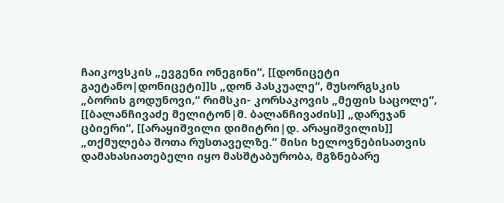ჩაიკოვსკის „ევგენი ონეგინი“, [[დონიცეტი გაეტანო|დონიცეტი]]ს „დონ პასკუალე“, მუსორგსკის „ბორის გოდუნოვი,“ რიმსკი- კორსაკოვის „მეფის საცოლე“, [[ბალანჩივაძე მელიტონ|მ. ბალანჩივაძის]] „დარეჯან ცბიერი“, [[არაყიშვილი დიმიტრი|დ. არაყიშვილის]] „თქმულება შოთა რუსთაველზე.“ მისი ხელოვნებისათვის დამახასიათებელი იყო მასშტაბურობა, მგზნებარე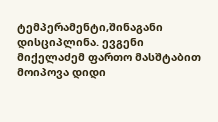ტემპერამენტი,შინაგანი დისციპლინა. ევგენი მიქელაძემ ფართო მასშტაბით მოიპოვა დიდი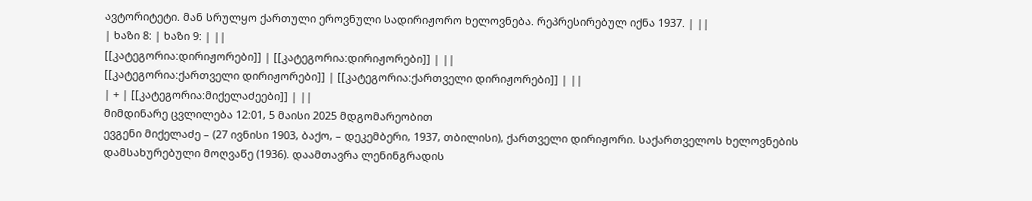ავტორიტეტი. მან სრულყო ქართული ეროვნული სადირიჟორო ხელოვნება. რეპრესირებულ იქნა 1937. | ||
| ხაზი 8: | ხაზი 9: | ||
[[კატეგორია:დირიჟორები]] | [[კატეგორია:დირიჟორები]] | ||
[[კატეგორია:ქართველი დირიჟორები]] | [[კატეგორია:ქართველი დირიჟორები]] | ||
| + | [[კატეგორია:მიქელაძეები]] | ||
მიმდინარე ცვლილება 12:01, 5 მაისი 2025 მდგომარეობით
ევგენი მიქელაძე – (27 ივნისი 1903, ბაქო, – დეკემბერი, 1937, თბილისი), ქართველი დირიჟორი. საქართველოს ხელოვნების დამსახურებული მოღვაწე (1936). დაამთავრა ლენინგრადის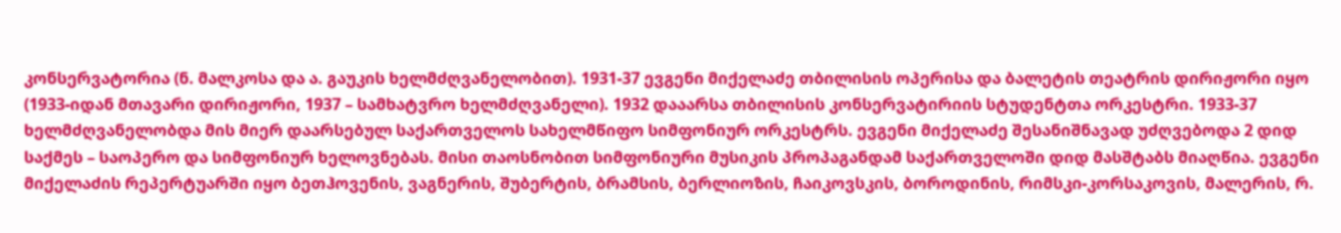კონსერვატორია (ნ. მალკოსა და ა. გაუკის ხელმძღვანელობით). 1931-37 ევგენი მიქელაძე თბილისის ოპერისა და ბალეტის თეატრის დირიჟორი იყო (1933-იდან მთავარი დირიჟორი, 1937 – სამხატვრო ხელმძღვანელი). 1932 დააარსა თბილისის კონსერვატირიის სტუდენტთა ორკესტრი. 1933-37 ხელმძღვანელობდა მის მიერ დაარსებულ საქართველოს სახელმწიფო სიმფონიურ ორკესტრს. ევგენი მიქელაძე შესანიშნავად უძღვებოდა 2 დიდ საქმეს – საოპერო და სიმფონიურ ხელოვნებას. მისი თაოსნობით სიმფონიური მუსიკის პროპაგანდამ საქართველოში დიდ მასშტაბს მიაღწია. ევგენი მიქელაძის რეპერტუარში იყო ბეთჰოვენის, ვაგნერის, შუბერტის, ბრამსის, ბერლიოზის, ჩაიკოვსკის, ბოროდინის, რიმსკი-კორსაკოვის, მალერის, რ.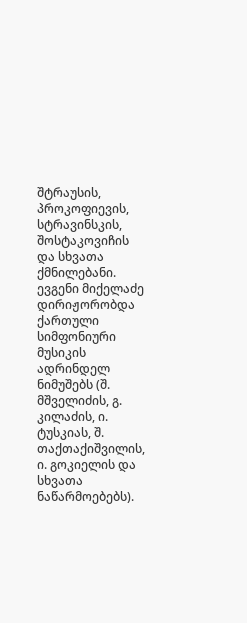შტრაუსის, პროკოფიევის, სტრავინსკის, შოსტაკოვიჩის და სხვათა ქმნილებანი. ევგენი მიქელაძე დირიჟორობდა ქართული სიმფონიური მუსიკის ადრინდელ ნიმუშებს (შ. მშველიძის, გ. კილაძის, ი. ტუსკიას, შ. თაქთაქიშვილის, ი. გოკიელის და სხვათა ნაწარმოებებს).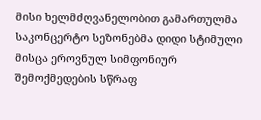მისი ხელმძღვანელობით გამართულმა საკონცერტო სეზონებმა დიდი სტიმული მისცა ეროვნულ სიმფონიურ შემოქმედების სწრაფ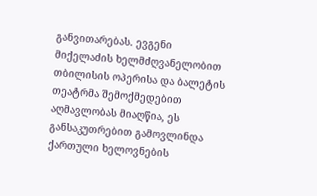განვითარებას. ევგენი მიქელაძის ხელმძღვანელობით თბილისის ოპერისა და ბალეტის თეატრმა შემოქმედებით აღმავლობას მიაღწია, ეს განსაკუთრებით გამოვლინდა ქართული ხელოვნების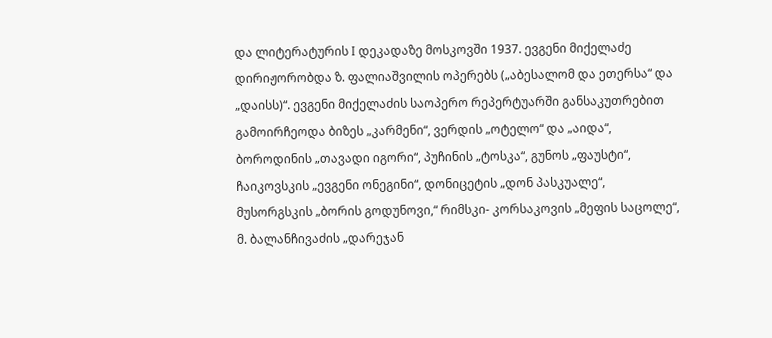და ლიტერატურის I დეკადაზე მოსკოვში 1937. ევგენი მიქელაძე დირიჟორობდა ზ. ფალიაშვილის ოპერებს („აბესალომ და ეთერსა“ და „დაისს)“. ევგენი მიქელაძის საოპერო რეპერტუარში განსაკუთრებით გამოირჩეოდა ბიზეს „კარმენი“, ვერდის „ოტელო“ და „აიდა“, ბოროდინის „თავადი იგორი“, პუჩინის „ტოსკა“, გუნოს „ფაუსტი“, ჩაიკოვსკის „ევგენი ონეგინი“, დონიცეტის „დონ პასკუალე“, მუსორგსკის „ბორის გოდუნოვი,“ რიმსკი- კორსაკოვის „მეფის საცოლე“, მ. ბალანჩივაძის „დარეჯან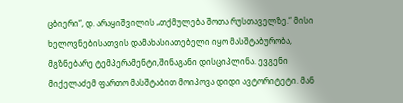ცბიერი“, დ. არაყიშვილის „თქმულება შოთა რუსთაველზე.“ მისი ხელოვნებისათვის დამახასიათებელი იყო მასშტაბურობა, მგზნებარე ტემპერამენტი,შინაგანი დისციპლინა. ევგენი მიქელაძემ ფართო მასშტაბით მოიპოვა დიდი ავტორიტეტი. მან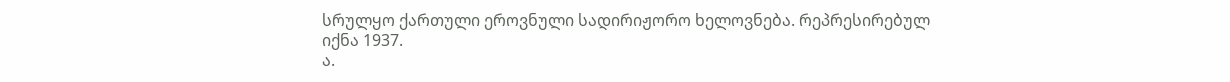სრულყო ქართული ეროვნული სადირიჟორო ხელოვნება. რეპრესირებულ იქნა 1937.
ა.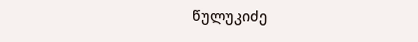წულუკიძე